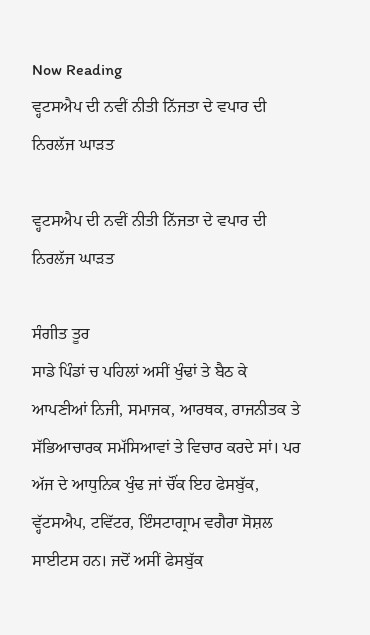Now Reading
ਵ੍ਹਟਸਐਪ ਦੀ ਨਵੀਂ ਨੀਤੀ ਨਿੱਜਤਾ ਦੇ ਵਪਾਰ ਦੀ ਨਿਰਲੱਜ ਘਾੜਤ

ਵ੍ਹਟਸਐਪ ਦੀ ਨਵੀਂ ਨੀਤੀ ਨਿੱਜਤਾ ਦੇ ਵਪਾਰ ਦੀ ਨਿਰਲੱਜ ਘਾੜਤ

ਸੰਗੀਤ ਤੂਰ
ਸਾਡੇ ਪਿੰਡਾਂ ਚ ਪਹਿਲਾਂ ਅਸੀਂ ਖੁੰਢਾਂ ਤੇ ਬੈਠ ਕੇ ਆਪਣੀਆਂ ਨਿਜੀ, ਸਮਾਜਕ, ਆਰਥਕ, ਰਾਜਨੀਤਕ ਤੇ ਸੱਭਿਆਚਾਰਕ ਸਮੱਸਿਆਵਾਂ ਤੇ ਵਿਚਾਰ ਕਰਦੇ ਸਾਂ। ਪਰ ਅੱਜ ਦੇ ਆਧੁਨਿਕ ਖੁੰਢ ਜਾਂ ਚੌਂਕ ਇਹ ਫੇਸਬੁੱਕ, ਵ੍ਹੱਟਸਐਪ, ਟਵਿੱਟਰ, ਇੰਸਟਾਗ੍ਰਾਮ ਵਗੈਰਾ ਸੋਸ਼ਲ ਸਾਈਟਸ ਹਨ। ਜਦੋਂ ਅਸੀਂ ਫੇਸਬੁੱਕ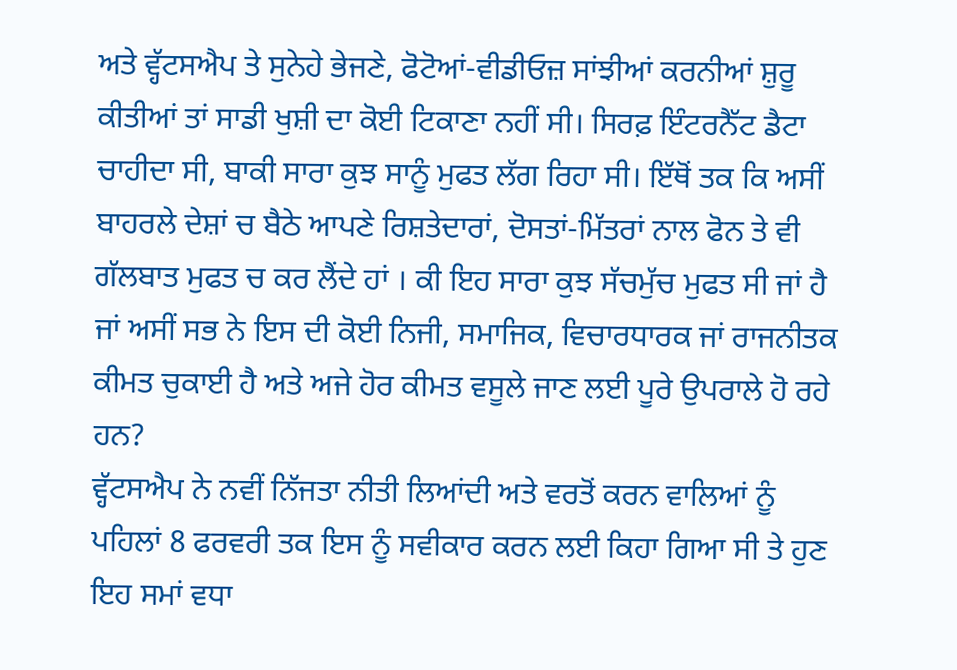ਅਤੇ ਵ੍ਹੱਟਸਐਪ ਤੇ ਸੁਨੇਹੇ ਭੇਜਣੇ, ਫੋਟੋਆਂ-ਵੀਡੀਓਜ਼ ਸਾਂਝੀਆਂ ਕਰਨੀਆਂ ਸ਼ੁਰੂ ਕੀਤੀਆਂ ਤਾਂ ਸਾਡੀ ਖੁਸ਼ੀ ਦਾ ਕੋਈ ਟਿਕਾਣਾ ਨਹੀਂ ਸੀ। ਸਿਰਫ਼ ਇੰਟਰਨੈੱਟ ਡੈਟਾ ਚਾਹੀਦਾ ਸੀ, ਬਾਕੀ ਸਾਰਾ ਕੁਝ ਸਾਨੂੰ ਮੁਫਤ ਲੱਗ ਰਿਹਾ ਸੀ। ਇੱਥੋਂ ਤਕ ਕਿ ਅਸੀਂ ਬਾਹਰਲੇ ਦੇਸ਼ਾਂ ਚ ਬੈਠੇ ਆਪਣੇ ਰਿਸ਼ਤੇਦਾਰਾਂ, ਦੋਸਤਾਂ-ਮਿੱਤਰਾਂ ਨਾਲ ਫੋਨ ਤੇ ਵੀ ਗੱਲਬਾਤ ਮੁਫਤ ਚ ਕਰ ਲੈਂਦੇ ਹਾਂ । ਕੀ ਇਹ ਸਾਰਾ ਕੁਝ ਸੱਚਮੁੱਚ ਮੁਫਤ ਸੀ ਜਾਂ ਹੈ ਜਾਂ ਅਸੀਂ ਸਭ ਨੇ ਇਸ ਦੀ ਕੋਈ ਨਿਜੀ, ਸਮਾਜਿਕ, ਵਿਚਾਰਧਾਰਕ ਜਾਂ ਰਾਜਨੀਤਕ ਕੀਮਤ ਚੁਕਾਈ ਹੈ ਅਤੇ ਅਜੇ ਹੋਰ ਕੀਮਤ ਵਸੂਲੇ ਜਾਣ ਲਈ ਪੂਰੇ ਉਪਰਾਲੇ ਹੋ ਰਹੇ ਹਨ?
ਵ੍ਹੱਟਸਐਪ ਨੇ ਨਵੀਂ ਨਿੱਜਤਾ ਨੀਤੀ ਲਿਆਂਦੀ ਅਤੇ ਵਰਤੋਂ ਕਰਨ ਵਾਲਿਆਂ ਨੂੰ ਪਹਿਲਾਂ 8 ਫਰਵਰੀ ਤਕ ਇਸ ਨੂੰ ਸਵੀਕਾਰ ਕਰਨ ਲਈ ਕਿਹਾ ਗਿਆ ਸੀ ਤੇ ਹੁਣ ਇਹ ਸਮਾਂ ਵਧਾ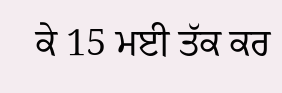ਕੇ 15 ਮਈ ਤੱਕ ਕਰ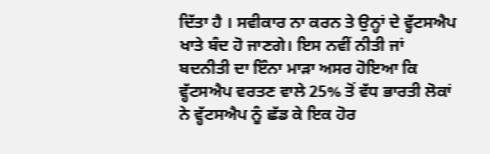ਦਿੱਤਾ ਹੈ । ਸਵੀਕਾਰ ਨਾ ਕਰਨ ਤੇ ਉਨ੍ਹਾਂ ਦੇ ਵ੍ਹੱਟਸਐਪ ਖਾਤੇ ਬੰਦ ਹੋ ਜਾਣਗੇ। ਇਸ ਨਵੀਂ ਨੀਤੀ ਜਾਂ ਬਦਨੀਤੀ ਦਾ ਇੰਨਾ ਮਾੜਾ ਅਸਰ ਹੋਇਆ ਕਿ ਵ੍ਹੱਟਸਐਪ ਵਰਤਣ ਵਾਲੇ 25% ਤੋਂ ਵੱਧ ਭਾਰਤੀ ਲੋਕਾਂ ਨੇ ਵ੍ਹੱਟਸਐਪ ਨੂੰ ਛੱਡ ਕੇ ਇਕ ਹੋਰ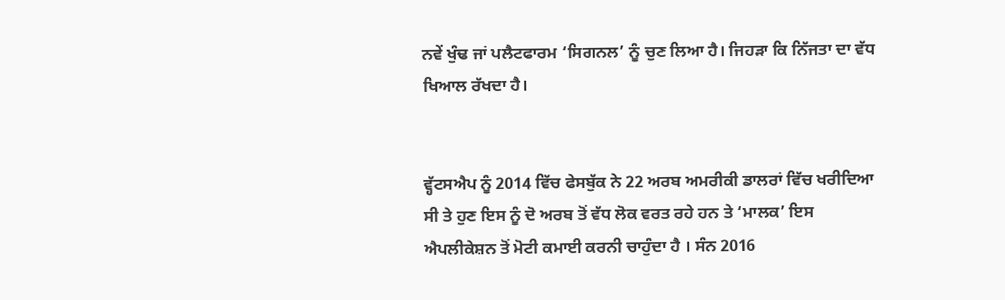ਨਵੇਂ ਖੁੰਢ ਜਾਂ ਪਲੈਟਫਾਰਮ ‘ਸਿਗਨਲ’ ਨੂੰ ਚੁਣ ਲਿਆ ਹੈ। ਜਿਹੜਾ ਕਿ ਨਿੱਜਤਾ ਦਾ ਵੱਧ ਖਿਆਲ ਰੱਖਦਾ ਹੈ।


ਵ੍ਹੱਟਸਐਪ ਨੂੰ 2014 ਵਿੱਚ ਫੇਸਬੁੱਕ ਨੇ 22 ਅਰਬ ਅਮਰੀਕੀ ਡਾਲਰਾਂ ਵਿੱਚ ਖਰੀਦਿਆ ਸੀ ਤੇ ਹੁਣ ਇਸ ਨੂੰ ਦੋ ਅਰਬ ਤੋਂ ਵੱਧ ਲੋਕ ਵਰਤ ਰਹੇ ਹਨ ਤੇ ‘ਮਾਲਕ’ ਇਸ ਐਪਲੀਕੇਸ਼ਨ ਤੋਂ ਮੋਟੀ ਕਮਾਈ ਕਰਨੀ ਚਾਹੁੰਦਾ ਹੈ । ਸੰਨ 2016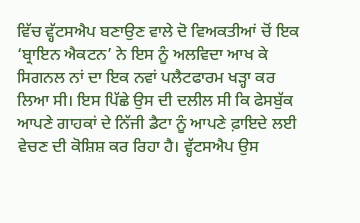ਵਿੱਚ ਵ੍ਹੱਟਸਐਪ ਬਣਾਉਣ ਵਾਲੇ ਦੋ ਵਿਅਕਤੀਆਂ ਚੋਂ ਇਕ ‘ਬ੍ਰਾਇਨ ਐਕਟਨ’ ਨੇ ਇਸ ਨੂੰ ਅਲਵਿਦਾ ਆਖ ਕੇ ਸਿਗਨਲ ਨਾਂ ਦਾ ਇਕ ਨਵਾਂ ਪਲੈਟਫਾਰਮ ਖੜ੍ਹਾ ਕਰ ਲਿਆ ਸੀ। ਇਸ ਪਿੱਛੇ ਉਸ ਦੀ ਦਲੀਲ ਸੀ ਕਿ ਫੇਸਬੁੱਕ ਆਪਣੇ ਗਾਹਕਾਂ ਦੇ ਨਿੱਜੀ ਡੈਟਾ ਨੂੰ ਆਪਣੇ ਫ਼ਾਇਦੇ ਲਈ ਵੇਚਣ ਦੀ ਕੋਸ਼ਿਸ਼ ਕਰ ਰਿਹਾ ਹੈ। ਵ੍ਹੱਟਸਐਪ ਉਸ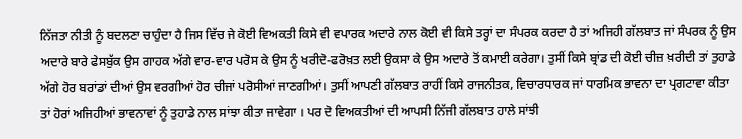ਨਿੱਜਤਾ ਨੀਤੀ ਨੂੰ ਬਦਲਣਾ ਚਾਹੁੰਦਾ ਹੈ ਜਿਸ ਵਿੱਚ ਜੇ ਕੋਈ ਵਿਅਕਤੀ ਕਿਸੇ ਵੀ ਵਪਾਰਕ ਅਦਾਰੇ ਨਾਲ ਕੋਈ ਵੀ ਕਿਸੇ ਤਰ੍ਹਾਂ ਦਾ ਸੰਪਰਕ ਕਰਦਾ ਹੈ ਤਾਂ ਅਜਿਹੀ ਗੱਲਬਾਤ ਜਾਂ ਸੰਪਰਕ ਨੂੰ ਉਸ ਅਦਾਰੇ ਬਾਰੇ ਫੇਸਬੁੱਕ ਉਸ ਗਾਹਕ ਅੱਗੇ ਵਾਰ-ਵਾਰ ਪਰੋਸ ਕੇ ਉਸ ਨੂੰ ਖਰੀਦੋ-ਫਰੋਖ਼ਤ ਲਈ ਉਕਸਾ ਕੇ ਉਸ ਅਦਾਰੇ ਤੋਂ ਕਮਾਈ ਕਰੇਗਾ। ਤੁਸੀਂ ਕਿਸੇ ਬ੍ਰਾਂਡ ਦੀ ਕੋਈ ਚੀਜ਼ ਖ਼ਰੀਦੀ ਤਾਂ ਤੁਹਾਡੇ ਅੱਗੇ ਹੋਰ ਬਰਾਂਡਾਂ ਦੀਆਂ ਉਸ ਵਰਗੀਆਂ ਹੋਰ ਚੀਜਾਂ ਪਰੋਸੀਆਂ ਜਾਣਗੀਆਂ। ਤੁਸੀਂ ਆਪਣੀ ਗੱਲਬਾਤ ਰਾਹੀਂ ਕਿਸੇ ਰਾਜਨੀਤਕ, ਵਿਚਾਰਧਾਰਕ ਜਾਂ ਧਾਰਮਿਕ ਭਾਵਨਾ ਦਾ ਪ੍ਰਗਟਾਵਾ ਕੀਤਾ ਤਾਂ ਹੋਰਾਂ ਅਜਿਹੀਆਂ ਭਾਵਨਾਵਾਂ ਨੂੰ ਤੁਹਾਡੇ ਨਾਲ ਸਾਂਝਾ ਕੀਤਾ ਜਾਵੇਗਾ । ਪਰ ਦੋ ਵਿਅਕਤੀਆਂ ਦੀ ਆਪਸੀ ਨਿੱਜੀ ਗੱਲਬਾਤ ਹਾਲੇ ਸਾਂਝੀ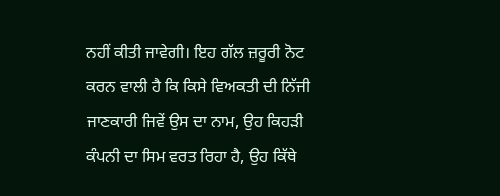ਨਹੀਂ ਕੀਤੀ ਜਾਵੇਗੀ। ਇਹ ਗੱਲ ਜ਼ਰੂਰੀ ਨੋਟ ਕਰਨ ਵਾਲੀ ਹੈ ਕਿ ਕਿਸੇ ਵਿਅਕਤੀ ਦੀ ਨਿੱਜੀ ਜਾਣਕਾਰੀ ਜਿਵੇਂ ਉਸ ਦਾ ਨਾਮ, ਉਹ ਕਿਹੜੀ ਕੰਪਨੀ ਦਾ ਸਿਮ ਵਰਤ ਰਿਹਾ ਹੈ, ਉਹ ਕਿੱਥੇ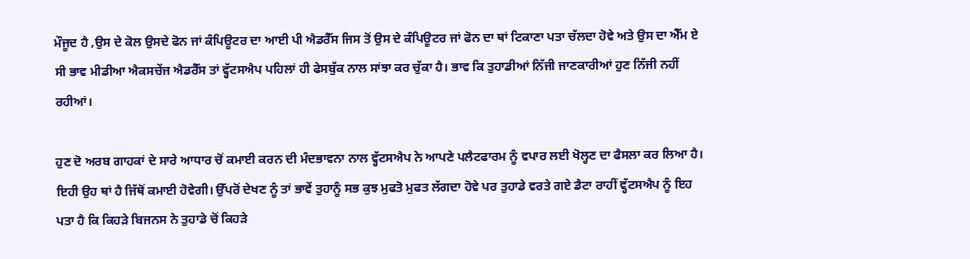ਮੌਜੂਦ ਹੈ ,ਉਸ ਦੇ ਕੋਲ ਉਸਦੇ ਫੋਨ ਜਾਂ ਕੰਪਿਊਟਰ ਦਾ ਆਈ ਪੀ ਐਡਰੈੱਸ ਜਿਸ ਤੋਂ ਉਸ ਦੇ ਕੰਪਿਊਟਰ ਜਾਂ ਫੋਨ ਦਾ ਥਾਂ ਟਿਕਾਣਾ ਪਤਾ ਚੱਲਦਾ ਹੋਵੇ ਅਤੇ ਉਸ ਦਾ ਐੱਮ ਏ ਸੀ ਭਾਵ ਮੀਡੀਆ ਐਕਸਚੇਂਜ ਐਡਰੈੱਸ ਤਾਂ ਵ੍ਹੱਟਸਐਪ ਪਹਿਲਾਂ ਹੀ ਫੇਸਬੁੱਕ ਨਾਲ ਸਾਂਝਾ ਕਰ ਚੁੱਕਾ ਹੈ। ਭਾਵ ਕਿ ਤੁਹਾਡੀਆਂ ਨਿੱਜੀ ਜਾਣਕਾਰੀਆਂ ਹੁਣ ਨਿੱਜੀ ਨਹੀਂ ਰਹੀਆਂ।

ਹੁਣ ਦੋ ਅਰਬ ਗਾਹਕਾਂ ਦੇ ਸਾਰੇ ਆਧਾਰ ਚੋਂ ਕਮਾਈ ਕਰਨ ਦੀ ਮੰਦਭਾਵਨਾ ਨਾਲ ਵ੍ਹੱਟਸਐਪ ਨੇ ਆਪਣੇ ਪਲੈਟਫਾਰਮ ਨੂੰ ਵਪਾਰ ਲਈ ਖੋਲ੍ਹਣ ਦਾ ਫੈਸਲਾ ਕਰ ਲਿਆ ਹੈ। ਇਹੀ ਉਹ ਥਾਂ ਹੈ ਜਿੱਥੋਂ ਕਮਾਈ ਹੋਵੇਗੀ। ਉੱਪਰੋਂ ਦੇਖਣ ਨੂੰ ਤਾਂ ਭਾਵੇਂ ਤੁਹਾਨੂੰ ਸਭ ਕੁਝ ਮੁਫਤੋ ਮੁਫਤ ਲੱਗਦਾ ਹੋਵੇ ਪਰ ਤੁਹਾਡੇ ਵਰਤੇ ਗਏ ਡੈਟਾ ਰਾਹੀਂ ਵ੍ਹੱਟਸਐਪ ਨੂੰ ਇਹ ਪਤਾ ਹੈ ਕਿ ਕਿਹੜੇ ਬਿਜਨਸ ਨੇ ਤੁਹਾਡੇ ਚੋਂ ਕਿਹੜੇ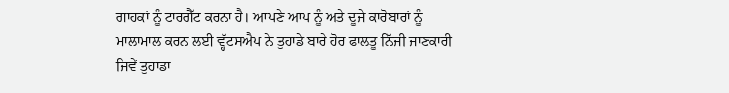ਗਾਹਕਾਂ ਨੂੰ ਟਾਰਗੈੱਟ ਕਰਨਾ ਹੈ। ਆਪਣੇ ਆਪ ਨੂੰ ਅਤੇ ਦੂਜੇ ਕਾਰੋਬਾਰਾਂ ਨੂੰ ਮਾਲਾਮਾਲ ਕਰਨ ਲਈ ਵ੍ਹੱਟਸਐਪ ਨੇ ਤੁਹਾਡੇ ਬਾਰੇ ਹੋਰ ਫਾਲਤੂ ਨਿੱਜੀ ਜਾਣਕਾਰੀ ਜਿਵੇਂ ਤੁਹਾਡਾ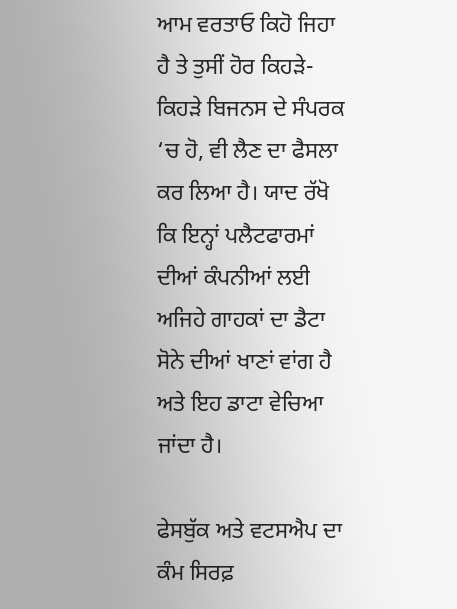ਆਮ ਵਰਤਾਓ ਕਿਹੋ ਜਿਹਾ ਹੈ ਤੇ ਤੁਸੀਂ ਹੋਰ ਕਿਹੜੇ-ਕਿਹੜੇ ਬਿਜਨਸ ਦੇ ਸੰਪਰਕ ‘ਚ ਹੋ, ਵੀ ਲੈਣ ਦਾ ਫੈਸਲਾ ਕਰ ਲਿਆ ਹੈ। ਯਾਦ ਰੱਖੋ ਕਿ ਇਨ੍ਹਾਂ ਪਲੈਟਫਾਰਮਾਂ ਦੀਆਂ ਕੰਪਨੀਆਂ ਲਈ ਅਜਿਹੇ ਗਾਹਕਾਂ ਦਾ ਡੈਟਾ ਸੋਨੇ ਦੀਆਂ ਖਾਣਾਂ ਵਾਂਗ ਹੈ ਅਤੇ ਇਹ ਡਾਟਾ ਵੇਚਿਆ ਜਾਂਦਾ ਹੈ।

ਫੇਸਬੁੱਕ ਅਤੇ ਵਟਸਐਪ ਦਾ ਕੰਮ ਸਿਰਫ਼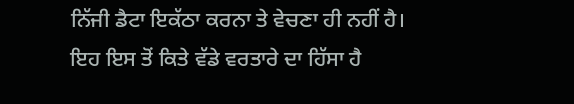ਨਿੱਜੀ ਡੈਟਾ ਇਕੱਠਾ ਕਰਨਾ ਤੇ ਵੇਚਣਾ ਹੀ ਨਹੀਂ ਹੈ। ਇਹ ਇਸ ਤੋਂ ਕਿਤੇ ਵੱਡੇ ਵਰਤਾਰੇ ਦਾ ਹਿੱਸਾ ਹੈ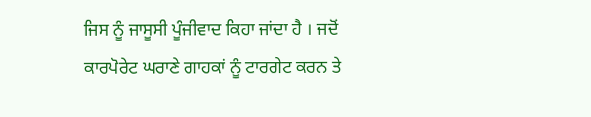ਜਿਸ ਨੂੰ ਜਾਸੂਸੀ ਪੂੰਜੀਵਾਦ ਕਿਹਾ ਜਾਂਦਾ ਹੈ । ਜਦੋਂ ਕਾਰਪੋਰੇਟ ਘਰਾਣੇ ਗਾਹਕਾਂ ਨੂੰ ਟਾਰਗੇਟ ਕਰਨ ਤੇ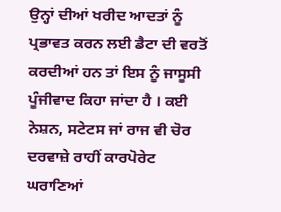ਉਨ੍ਹਾਂ ਦੀਆਂ ਖਰੀਦ ਆਦਤਾਂ ਨੂੰ ਪ੍ਰਭਾਵਤ ਕਰਨ ਲਈ ਡੈਟਾ ਦੀ ਵਰਤੋਂ ਕਰਦੀਆਂ ਹਨ ਤਾਂ ਇਸ ਨੂੰ ਜਾਸੂਸੀ ਪੂੰਜੀਵਾਦ ਕਿਹਾ ਜਾਂਦਾ ਹੈ । ਕਈ ਨੇਸ਼ਨ, ਸਟੇਟਸ ਜਾਂ ਰਾਜ ਵੀ ਚੋਰ ਦਰਵਾਜ਼ੇ ਰਾਹੀਂ ਕਾਰਪੋਰੇਟ ਘਰਾਣਿਆਂ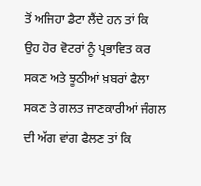ਤੋਂ ਅਜਿਹਾ ਡੈਟਾ ਲੈਂਦੇ ਹਨ ਤਾਂ ਕਿ ਉਹ ਹੋਰ ਵੋਟਰਾਂ ਨੂੰ ਪ੍ਰਭਾਵਿਤ ਕਰ ਸਕਣ ਅਤੇ ਝੂਠੀਆਂ ਖ਼ਬਰਾਂ ਫੈਲਾ ਸਕਣ ਤੇ ਗਲਤ ਜਾਣਕਾਰੀਆਂ ਜੰਗਲ ਦੀ ਅੱਗ ਵਾਂਗ ਫੈਲਣ ਤਾਂ ਕਿ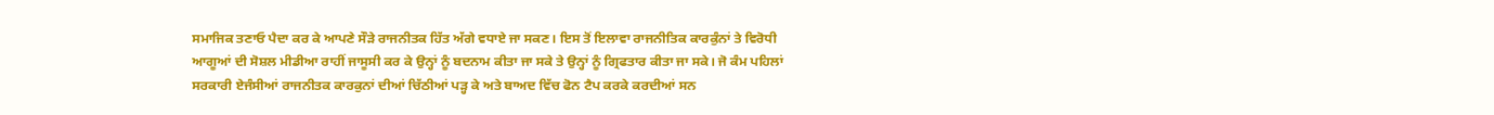ਸਮਾਜਿਕ ਤਣਾਓ ਪੈਦਾ ਕਰ ਕੇ ਆਪਣੇ ਸੌੜੇ ਰਾਜਨੀਤਕ ਹਿੱਤ ਅੱਗੇ ਵਧਾਏ ਜਾ ਸਕਣ। ਇਸ ਤੋਂ ਇਲਾਵਾ ਰਾਜਨੀਤਿਕ ਕਾਰਕੁੰਨਾਂ ਤੇ ਵਿਰੋਧੀ ਆਗੂਆਂ ਦੀ ਸੋਸ਼ਲ ਮੀਡੀਆ ਰਾਹੀਂ ਜਾਸੂਸੀ ਕਰ ਕੇ ਉਨ੍ਹਾਂ ਨੂੰ ਬਦਨਾਮ ਕੀਤਾ ਜਾ ਸਕੇ ਤੇ ਉਨ੍ਹਾਂ ਨੂੰ ਗ੍ਰਿਫਤਾਰ ਕੀਤਾ ਜਾ ਸਕੇ। ਜੋ ਕੰਮ ਪਹਿਲਾਂ ਸਰਕਾਰੀ ਏਜੰਸੀਆਂ ਰਾਜਨੀਤਕ ਕਾਰਕੁਨਾਂ ਦੀਆਂ ਚਿੱਠੀਆਂ ਪੜ੍ਹ ਕੇ ਅਤੇ ਬਾਅਦ ਵਿੱਚ ਫੋਨ ਟੈਪ ਕਰਕੇ ਕਰਦੀਆਂ ਸਨ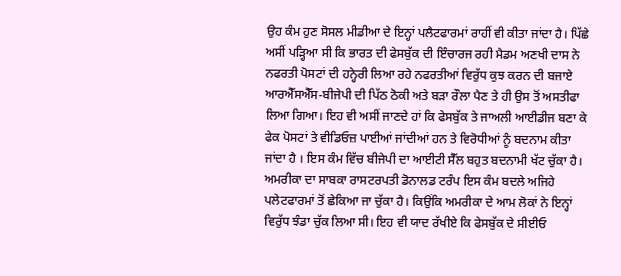ਉਹ ਕੰਮ ਹੁਣ ਸੋਸਲ ਮੀਡੀਆ ਦੇ ਇਨ੍ਹਾਂ ਪਲੈਟਫਾਰਮਾਂ ਰਾਹੀਂ ਵੀ ਕੀਤਾ ਜਾਂਦਾ ਹੈ। ਪਿੱਛੇ ਅਸੀਂ ਪੜ੍ਹਿਆ ਸੀ ਕਿ ਭਾਰਤ ਦੀ ਫੇਸਬੁੱਕ ਦੀ ਇੰਚਾਰਜ ਰਹੀ ਮੈਡਮ ਅਣਖੀ ਦਾਸ ਨੇ ਨਫਰਤੀ ਪੋਸਟਾਂ ਦੀ ਹਨ੍ਹੇਰੀ ਲਿਆ ਰਹੇ ਨਫਰਤੀਆਂ ਵਿਰੁੱਧ ਕੁਝ ਕਰਨ ਦੀ ਬਜਾਏ ਆਰਐੱਸਐੱਸ-ਬੀਜੇਪੀ ਦੀ ਪਿੱਠ ਠੋਕੀ ਅਤੇ ਬੜਾ ਰੌਲਾ ਪੈਣ ਤੇ ਹੀ ਉਸ ਤੋਂ ਅਸਤੀਫਾ ਲਿਆ ਗਿਆ। ਇਹ ਵੀ ਅਸੀਂ ਜਾਣਦੇ ਹਾਂ ਕਿ ਫੇਸਬੁੱਕ ਤੇ ਜਾਅਲੀ ਆਈਡੀਜ ਬਣਾ ਕੇ ਫੇਕ ਪੋਸਟਾਂ ਤੇ ਵੀਡਿਓਜ਼ ਪਾਈਆਂ ਜਾਂਦੀਆਂ ਹਨ ਤੇ ਵਿਰੋਧੀਆਂ ਨੂੰ ਬਦਨਾਮ ਕੀਤਾ ਜਾਂਦਾ ਹੈ । ਇਸ ਕੰਮ ਵਿੱਚ ਬੀਜੇਪੀ ਦਾ ਆਈਟੀ ਸੈੱਲ ਬਹੁਤ ਬਦਨਾਮੀ ਖੱਟ ਚੁੱਕਾ ਹੈ। ਅਮਰੀਕਾ ਦਾ ਸਾਬਕਾ ਰਾਸਟਰਪਤੀ ਡੋਨਾਲਡ ਟਰੰਪ ਇਸ ਕੰਮ ਬਦਲੇ ਅਜਿਹੇ ਪਲੇਟਫਾਰਮਾਂ ਤੋਂ ਛੇਕਿਆ ਜਾ ਚੁੱਕਾ ਹੈ। ਕਿਉਂਕਿ ਅਮਰੀਕਾ ਦੇ ਆਮ ਲੋਕਾਂ ਨੇ ਇਨ੍ਹਾਂ ਵਿਰੁੱਧ ਝੰਡਾ ਚੁੱਕ ਲਿਆ ਸੀ। ਇਹ ਵੀ ਯਾਦ ਰੱਖੀਏ ਕਿ ਫੇਸਬੁੱਕ ਦੇ ਸੀਈਓ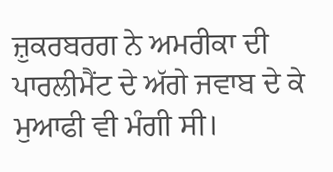ਜ਼ੁਕਰਬਰਗ ਨੇ ਅਮਰੀਕਾ ਦੀ ਪਾਰਲੀਮੈਂਟ ਦੇ ਅੱਗੇ ਜਵਾਬ ਦੇ ਕੇ ਮੁਆਫੀ ਵੀ ਮੰਗੀ ਸੀ।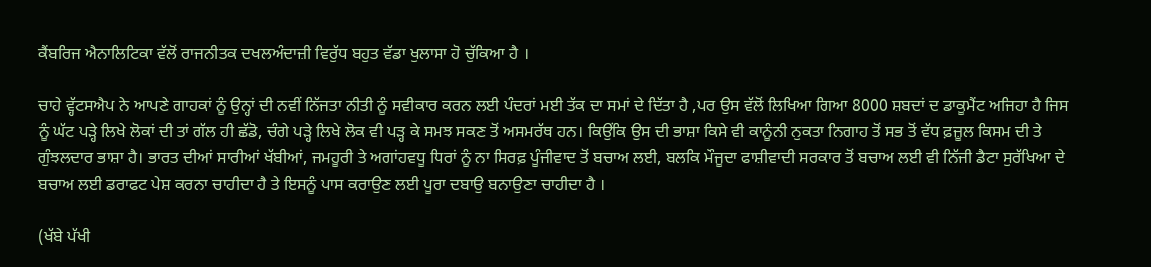ਕੈਂਬਰਿਜ ਐਨਾਲਿਟਿਕਾ ਵੱਲੋਂ ਰਾਜਨੀਤਕ ਦਖਲਅੰਦਾਜ਼ੀ ਵਿਰੁੱਧ ਬਹੁਤ ਵੱਡਾ ਖੁਲਾਸਾ ਹੋ ਚੁੱਕਿਆ ਹੈ ।

ਚਾਹੇ ਵ੍ਹੱਟਸਐਪ ਨੇ ਆਪਣੇ ਗਾਹਕਾਂ ਨੂੰ ਉਨ੍ਹਾਂ ਦੀ ਨਵੀਂ ਨਿੱਜਤਾ ਨੀਤੀ ਨੂੰ ਸਵੀਕਾਰ ਕਰਨ ਲਈ ਪੰਦਰਾਂ ਮਈ ਤੱਕ ਦਾ ਸਮਾਂ ਦੇ ਦਿੱਤਾ ਹੈ ,ਪਰ ਉਸ ਵੱਲੋਂ ਲਿਖਿਆ ਗਿਆ 8000 ਸ਼ਬਦਾਂ ਦ ਡਾਕੂਮੈਂਟ ਅਜਿਹਾ ਹੈ ਜਿਸ ਨੂੰ ਘੱਟ ਪੜ੍ਹੇ ਲਿਖੇ ਲੋਕਾਂ ਦੀ ਤਾਂ ਗੱਲ ਹੀ ਛੱਡੋ, ਚੰਗੇ ਪੜ੍ਹੇ ਲਿਖੇ ਲੋਕ ਵੀ ਪੜ੍ਹ ਕੇ ਸਮਝ ਸਕਣ ਤੋਂ ਅਸਮਰੱਥ ਹਨ। ਕਿਉਂਕਿ ਉਸ ਦੀ ਭਾਸ਼ਾ ਕਿਸੇ ਵੀ ਕਾਨੂੰਨੀ ਨੁਕਤਾ ਨਿਗਾਹ ਤੋਂ ਸਭ ਤੋਂ ਵੱਧ ਫ਼ਜ਼ੂਲ ਕਿਸਮ ਦੀ ਤੇ ਗੁੰਝਲਦਾਰ ਭਾਸ਼ਾ ਹੈ। ਭਾਰਤ ਦੀਆਂ ਸਾਰੀਆਂ ਖੱਬੀਆਂ, ਜਮਹੂਰੀ ਤੇ ਅਗਾਂਹਵਧੂ ਧਿਰਾਂ ਨੂੰ ਨਾ ਸਿਰਫ਼ ਪੂੰਜੀਵਾਦ ਤੋਂ ਬਚਾਅ ਲਈ, ਬਲਕਿ ਮੌਜੂਦਾ ਫਾਸ਼ੀਵਾਦੀ ਸਰਕਾਰ ਤੋਂ ਬਚਾਅ ਲਈ ਵੀ ਨਿੱਜੀ ਡੈਟਾ ਸੁਰੱਖਿਆ ਦੇ ਬਚਾਅ ਲਈ ਡਰਾਫਟ ਪੇਸ਼ ਕਰਨਾ ਚਾਹੀਦਾ ਹੈ ਤੇ ਇਸਨੂੰ ਪਾਸ ਕਰਾਉਣ ਲਈ ਪੂਰਾ ਦਬਾਉ ਬਨਾਉਣਾ ਚਾਹੀਦਾ ਹੈ ।

(ਖੱਬੇ ਪੱਖੀ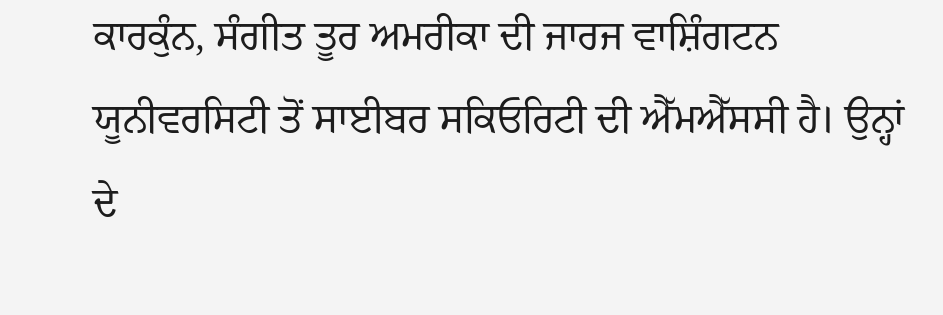ਕਾਰਕੁੰਨ, ਸੰਗੀਤ ਤੂਰ ਅਮਰੀਕਾ ਦੀ ਜਾਰਜ ਵਾਸ਼ਿੰਗਟਨ ਯੂਨੀਵਰਸਿਟੀ ਤੋਂ ਸਾਈਬਰ ਸਕਿਓਰਿਟੀ ਦੀ ਐੱਮਐੱਸਸੀ ਹੈ। ਉਨ੍ਹਾਂ ਦੇ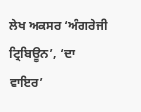ਲੇਖ ਅਕਸਰ ‘ਅੰਗਰੇਜੀ ਟ੍ਰਿਬਿਊਨ’, ‘ਦਾ ਵਾਇਰ’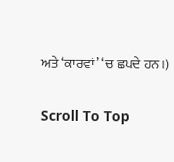ਅਤੇ ‘ਕਾਰਵਾਂ’ ‘ਚ ਛਪਦੇ ਹਨ।)

Scroll To Top